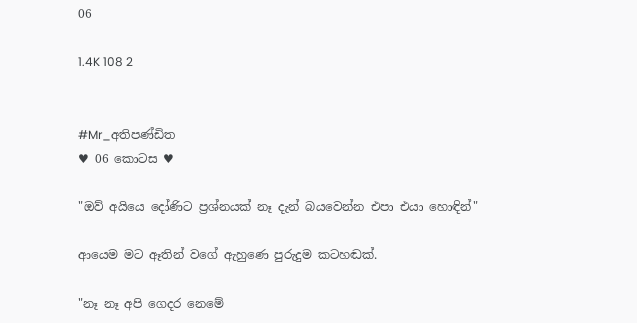06

1.4K 108 2


#Mr_අතිපණ්ඩිත
♥ 06 කොටස ♥

"ඔව් අයියෙ දෝණිට ප්‍රශ්නයක් නෑ දැන් බයවෙන්න එපා එයා හොඳින්"

ආයෙම මට ඈතින් වගේ ඇහුණෙ පුරුදුම කටහඬක්.

"නෑ නෑ අපි ගෙදර නෙමේ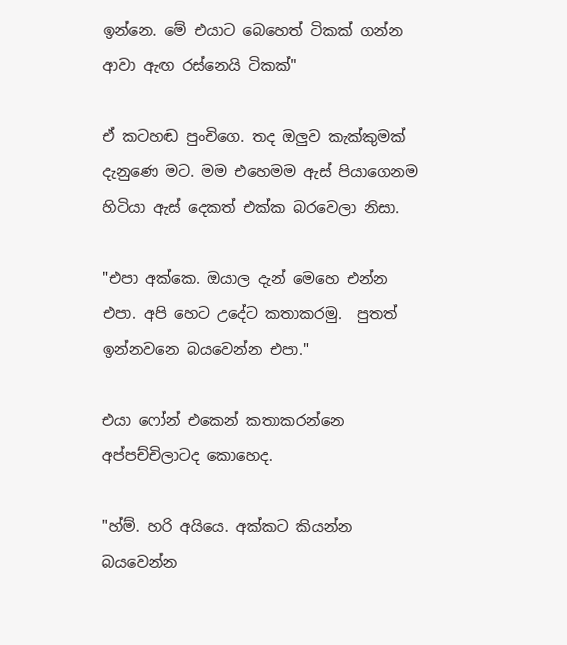ඉන්නෙ. මේ එයාට බෙහෙත් ටිකක් ගන්න ආවා ඇඟ රස්නෙයි ටිකක්"

ඒ කටහඬ පුංචිගෙ. තද ඔලුව කැක්කුමක් දැනුණෙ මට. මම එහෙමම ඇස් පියාගෙනම හිටියා ඇස් දෙකත් එක්ක බරවෙලා නිසා.

"එපා අක්කෙ. ඔයාල දැන් මෙහෙ එන්න එපා. අපි හෙට උදේට කතාකරමු.  පුතත් ඉන්නවනෙ බයවෙන්න එපා."

එයා ෆෝන් එකෙන් කතාකරන්නෙ අප්පච්චිලාටද කොහෙද.

"හ්ම්. හරි අයියෙ. අක්කට කියන්න බයවෙන්න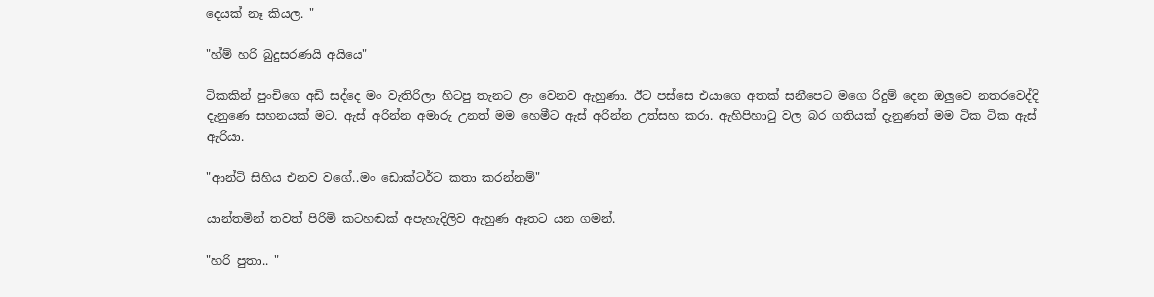දෙයක් නෑ කියල. "

"හ්ම් හරි බුදුසරණයි අයියෙ"

ටිකකින් පුංචිගෙ අඩි සද්දෙ මං වැතිරිලා හිටපු තැනට ළං වෙනව ඇහුණා. ඊට පස්සෙ එයාගෙ අතක් සනීපෙට මගෙ රිදුම් දෙන ඔලුවෙ නතරවෙද්දි දැනුණෙ සහනයක් මට. ඇස් අරින්න අමාරු උනත් මම හෙමීට ඇස් අරින්න උත්සහ කරා. ඇහිපිහාටු වල බර ගතියක් දැනුණත් මම ටික ටික ඇස් ඇරියා.

"ආන්ටි සිහිය එනව වගේ..මං ඩොක්ටර්ට කතා කරන්නම්"

යාන්තමින් තවත් පිරිමි කටහඬක් අපැහැදිලිව ඇහුණ ඈතට යන ගමන්.

"හරි පුතා.. "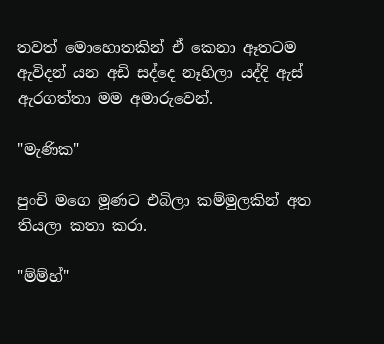තවත් මොහොතකින් ඒ කෙනා ඈතටම ඇවිදන් යන අඩි සද්දෙ නෑහිලා යද්දි ඇස් ඇරගත්තා මම අමාරුවෙන්.

"මැණික"

පුංචි මගෙ මූණට එබිලා කම්මුලකින් අත තියලා කතා කරා.

"ම්ම්හ්"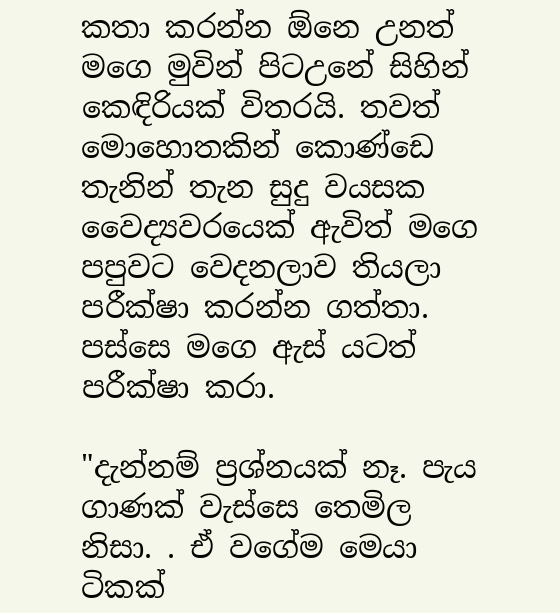කතා කරන්න ඕනෙ උනත් මගෙ මුවින් පිටඋනේ සිහින් කෙඳිරියක් විතරයි. තවත් මොහොතකින් කොණ්ඩෙ තැනින් තැන සුදු වයසක වෛද්‍යවරයෙක් ඇවිත් මගෙ පපුවට වෙදනලාව තියලා පරීක්ෂා කරන්න ගත්තා. පස්සෙ මගෙ ඇස් යටත් පරීක්ෂා කරා.

"දැන්නම් ප්‍රශ්නයක් නෑ. පැය ගාණක් වැස්සෙ තෙමිල නිසා. . ඒ වගේම මෙයා ටිකක්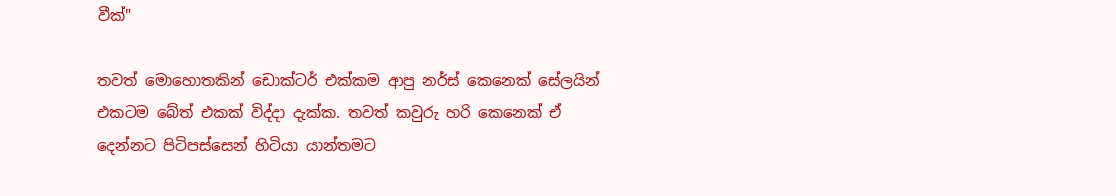වීක්"

තවත් මොහොතකින් ඩොක්ටර් එක්කම ආපු නර්ස් කෙනෙක් සේලයින් එකටම බේත් එකක් විද්දා දැක්ක. තවත් කවුරු හරි කෙනෙක් ඒ දෙන්නට පිටිපස්සෙන් හිටියා යාන්තමට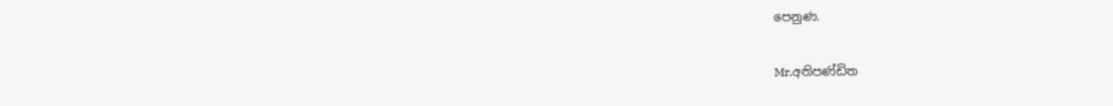පෙනුණ.

Mr.අතිපණ්ඩිත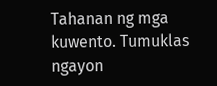Tahanan ng mga kuwento. Tumuklas ngayon